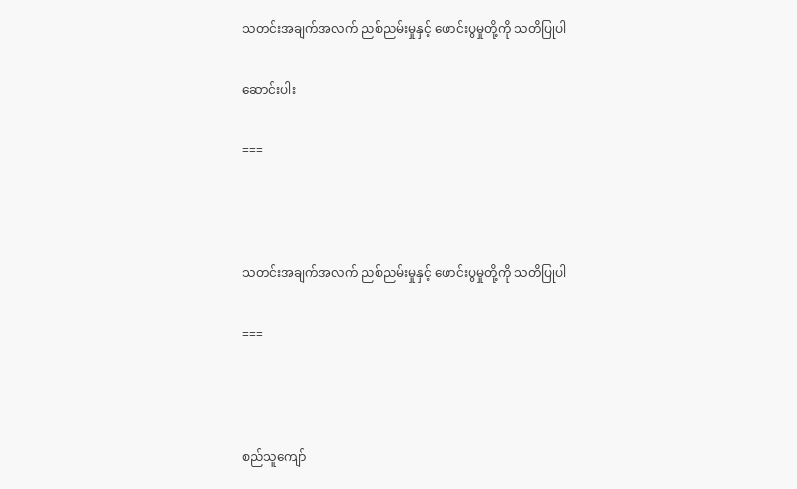သတင်းအချက်အလက် ညစ်ညမ်းမှုနှင့် ဖောင်းပွမှုတို့ကို သတိပြုပါ

ဆောင်းပါး

===



သတင်းအချက်အလက် ညစ်ညမ်းမှုနှင့် ဖောင်းပွမှုတို့ကို သတိပြုပါ

===



စည်သူကျော်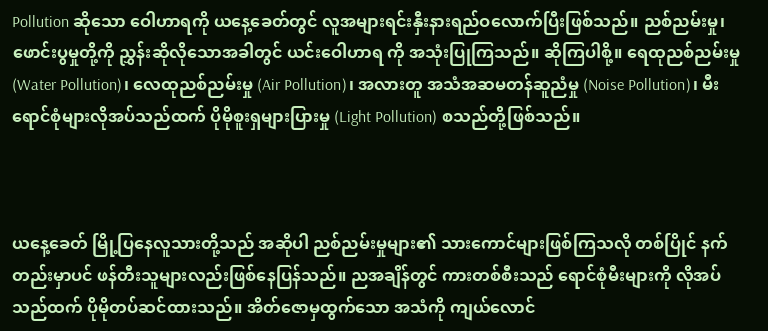Pollution ဆိုသော ဝေါဟာရကို ယနေ့ခေတ်တွင် လူအများရင်းနှီးနားရည်ဝလောက်ပြီးဖြစ်သည်။ ညစ်ညမ်းမှု၊ ဖောင်းပွမှုတို့ကို ညွှန်းဆိုလိုသောအခါတွင် ယင်းဝေါဟာရ ကို အသုံးပြုကြသည်။ ဆိုကြပါစို့။ ရေထုညစ်ညမ်းမှု (Water Pollution)၊ လေထုညစ်ညမ်းမှု (Air Pollution)၊ အလားတူ အသံအဆမတန်ဆူညံမှု (Noise Pollution)၊ မီးရောင်စုံများလိုအပ်သည်ထက် ပိုမိုစူးရှများပြားမှု (Light Pollution) စသည်တို့ဖြစ်သည်။



ယနေ့ခေတ် မြို့ပြနေလူသားတို့သည် အဆိုပါ ညစ်ညမ်းမှုများ၏ သားကောင်များဖြစ်ကြသလို တစ်ပြိုင် နက်တည်းမှာပင် ဖန်တီးသူများလည်းဖြစ်နေပြန်သည်။ ညအချိန်တွင် ကားတစ်စီးသည် ရောင်စုံမီးများကို လိုအပ် သည်ထက် ပိုမိုတပ်ဆင်ထားသည်။ အိတ်ဇောမှထွက်သော အသံကို ကျယ်လောင်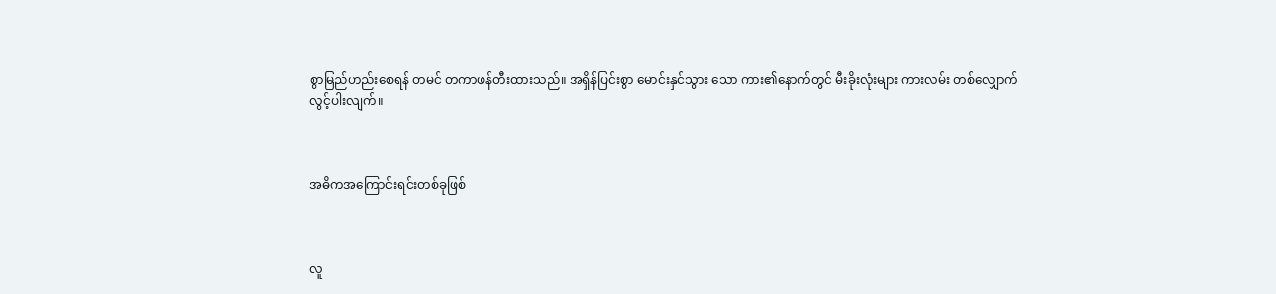စွာမြည်ဟည်းစေရန် တမင် တကာဖန်တီးထားသည်။ အရှိန်ပြင်းစွာ မောင်းနှင်သွား သော ကား၏နောက်တွင် မီးခိုးလုံးများ ကားလမ်း တစ်လျှောက်လွင့်ပါးလျက်။



အဓိကအကြောင်းရင်းတစ်ခုဖြစ်



လူ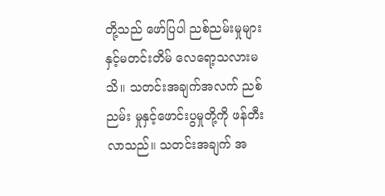တို့သည် ဖော်ပြပါ ညစ်ညမ်းမှုများနှင့်မတင်းတိမ် လေရော့သလားမသိ။ သတင်းအချက်အလက် ညစ်ညမ်း မှုနှင့်ဖောင်းပွမှုတို့ကို ဖန်တီးလာသည်။ သတင်းအချက် အ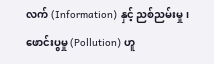လက် (Information) နှင့် ညစ်ညမ်းမှု၊ ဖောင်းပွမှု (Pollution) ဟူ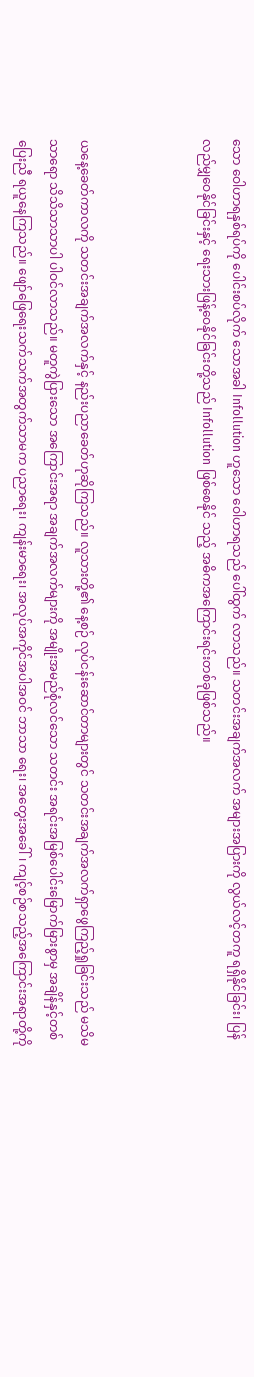သော ဝေါဟာရနှစ်ရပ်ကို ပေါင်းစပ်လိုက် သောအခါ Infollution ဟူသော ဝေါဟာရသည် ပေါ်ထွက် လာသည်။ သတင်းအချက်အလက် အများအပြားကို လွယ်လင့်တကူ ရရှိနိုင်ခြင်း၊ ပြန်လည်မျှဝေနိုင်ခြင်းနှင့် ရေးသားဖြန့်ဝေနိုင်ခြင်းတို့သည် Infollution ဖြစ်စေနိုင် သည့် အဓိကအကြောင်းရင်းတစ်ခုဖြစ်သည်။



ယနေ့ခေတ်ကာလကို သတင်းအချက်အလက်နှင့် နည်းပညာခေတ်ဟုဆိုကြသည်။ လူသားတို့၏ နေ့စဉ် လုပ်ငန်းဆောင်တာများတွင် သတင်းအချက်အလက်ရှာဖွေကြည့်ရှုခြင်းသည် မသိမသာရော သိသိသာသာပါ ပါဝင်လာသည်။ မတူကွဲပြားသော အကြောင်းအရာ အချက်အလက်များကို အမျိုးအမည်စုံလင်သော သတင်း အရင်းအမြစ်ပေါင်းမြောက်မြားစွာမှ အချိန်နှင့်တစ်ပြေးညီ ရယူနေကြသည်။ ဖျော်ဖြေရေးသက်သက်အတွက်သာမက ပညာရေး၊ ကျန်းမာရေး၊ အလုပ်အကိုင်အပါအဝင် ဘာသာ ရေး၊ အတွေးအခေါ်၊ ကျင့်စဉ်စသည့်အကြောင်းအရာတို့ကို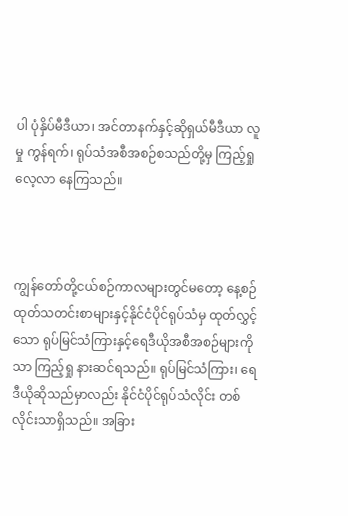ပါ ပုံနှိပ်မီဒီယာ၊ အင်တာနက်နှင့်ဆိုရှယ်မီဒီယာ လူမှု ကွန်ရက်၊ ရုပ်သံအစီအစဉ်စသည်တို့မှ ကြည့်ရှုလေ့လာ နေကြသည်။



ကျွန်တော်တို့ငယ်စဉ်ကာလများတွင်မတော့ နေ့စဉ် ထုတ်သတင်းစာများနှင့်နိုင်ငံပိုင်ရုပ်သံမှ ထုတ်လွှင့်သော ရုပ်မြင်သံကြားနှင့်ရေဒီယိုအစီအစဉ်များကိုသာ ကြည့်ရှု နားဆင်ရသည်။ ရုပ်မြင်သံကြား၊ ရေဒီယိုဆိုသည်မှာလည်း နိုင်ငံပိုင်ရုပ်သံလိုင်း တစ်လိုင်းသာရှိသည်။ အခြား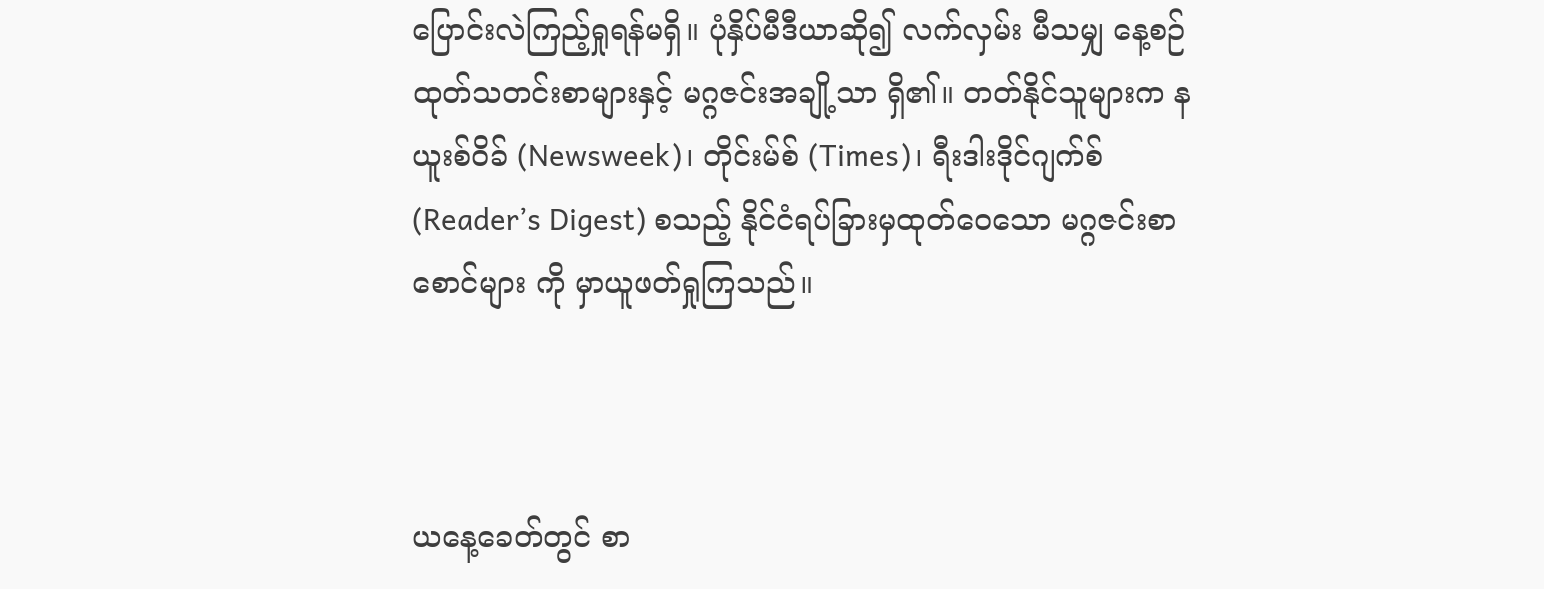ပြောင်းလဲကြည့်ရှုရန်မရှိ။ ပုံနှိပ်မီဒီယာဆို၍ လက်လှမ်း မီသမျှ နေ့စဉ်ထုတ်သတင်းစာများနှင့် မဂ္ဂဇင်းအချို့သာ ရှိ၏။ တတ်နိုင်သူများက နယူးစ်ဝိခ် (Newsweek)၊ တိုင်းမ်စ် (Times)၊ ရီးဒါးဒိုင်ဂျက်စ် (Reader’s Digest) စသည့် နိုင်ငံရပ်ခြားမှထုတ်ဝေသော မဂ္ဂဇင်းစာစောင်များ ကို မှာယူဖတ်ရှုကြသည်။



ယနေ့ခေတ်တွင် စာ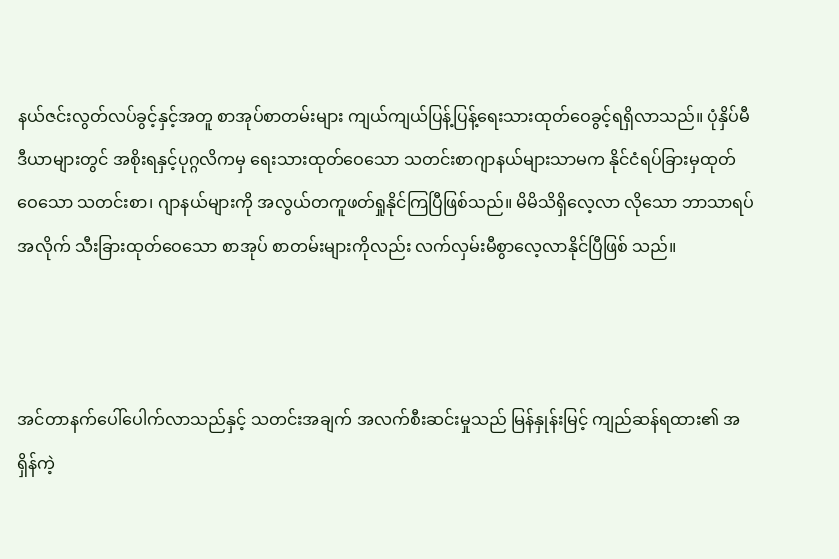နယ်ဇင်းလွတ်လပ်ခွင့်နှင့်အတူ စာအုပ်စာတမ်းများ ကျယ်ကျယ်ပြန့်ပြန့်ရေးသားထုတ်ဝေခွင့်ရရှိလာသည်။ ပုံနှိပ်မီဒီယာများတွင် အစိုးရနှင့်ပုဂ္ဂလိကမှ ရေးသားထုတ်ဝေသော သတင်းစာဂျာနယ်များသာမက နိုင်ငံရပ်ခြားမှထုတ်ဝေသော သတင်းစာ၊ ဂျာနယ်များကို အလွယ်တကူဖတ်ရှုနိုင်ကြပြီဖြစ်သည်။ မိမိသိရှိလေ့လာ လိုသော ဘာသာရပ်အလိုက် သီးခြားထုတ်ဝေသော စာအုပ် စာတမ်းများကိုလည်း လက်လှမ်းမီစွာလေ့လာနိုင်ပြီဖြစ် သည်။



အင်တာနက်ပေါ်ပေါက်လာသည်နှင့် သတင်းအချက် အလက်စီးဆင်းမှုသည် မြန်နှုန်းမြင့် ကျည်ဆန်ရထား၏ အရှိန်ကဲ့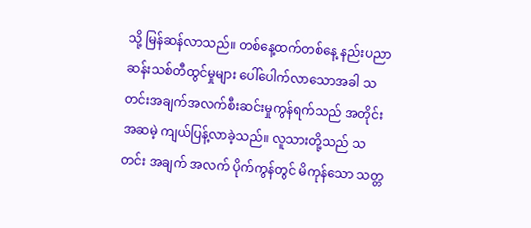သို့ မြန်ဆန်လာသည်။ တစ်နေ့ထက်တစ်နေ့ နည်းပညာဆန်းသစ်တီထွင်မှုများ ပေါ်ပေါက်လာသောအခါ သတင်းအချက်အလက်စီးဆင်းမှုကွန်ရက်သည် အတိုင်း အဆမဲ့ ကျယ်ပြန့်လာခဲ့သည်။ လူသားတို့သည် သတင်း အချက် အလက် ပိုက်ကွန်တွင် မိကုန်သော သတ္တ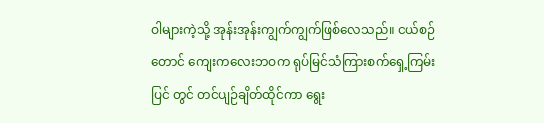ဝါများကဲ့သို့ အုန်းအုန်းကျွက်ကျွက်ဖြစ်လေသည်။ ငယ်စဉ်တောင် ကျေးကလေးဘဝက ရုပ်မြင်သံကြားစက်ရှေ့ကြမ်းပြင် တွင် တင်ပျဉ်ချိတ်ထိုင်ကာ ရွေး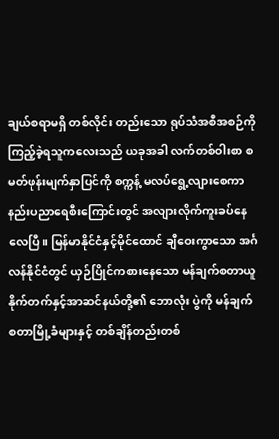ချယ်စရာမရှိ တစ်လိုင်း တည်းသော ရုပ်သံအစီအစဉ်ကို ကြည့်ခဲ့ရသူကလေးသည် ယခုအခါ လက်တစ်ဝါးစာ စမတ်ဖုန်းမျက်နှာပြင်ကို စက္ကန့် မလပ်ရွေ့လျားစေကာ နည်းပညာရေစီးကြောင်းတွင် အလျားလိုက်ကူးခပ်နေလေပြီ။ မြန်မာနိုင်ငံနှင့်မိုင်ထောင် ချီဝေးကွာသော အင်္ဂလန်နိုင်ငံတွင် ယှဉ်ပြိုင်ကစားနေသော မန်ချက်စတာယူနိုက်တက်နှင့်အာဆင်နယ်တို့၏ ဘောလုံး ပွဲကို မန်ချက်စတာမြို့ခံများနှင့် တစ်ချိန်တည်းတစ်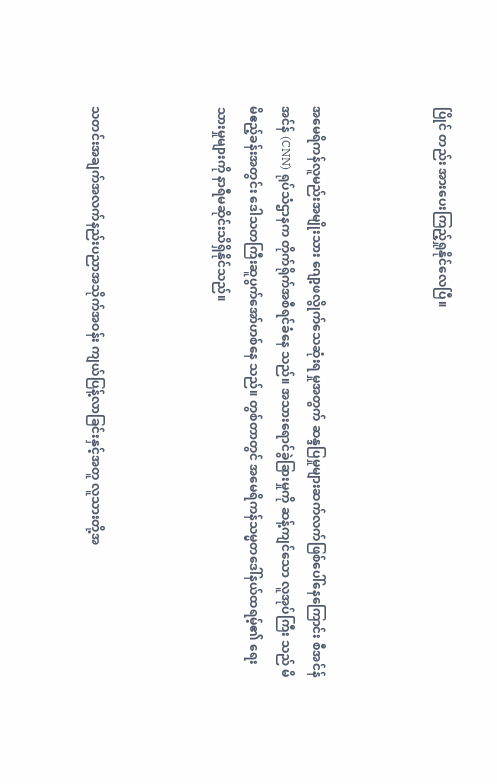ပြိုင် တည်း အားပေးကြည့်ရှုနိုင်လေပြီ။



အမေရိကန်လူမည်းအမျိုးသား ဂျော့ဖလွိုက်သေဆုံးရ မှုအတွက် ဆန္ဒပြမှုများဆက်လက်ဖြစ်ပေါ်နေကြောင်း စီအင်န်အင်န် (CNN) ရုပ်သံဌာနက တိုက်ရိုက်အစီရင်ခံနေ သည်။ အသားရောင်ခွဲခြားမှုကို ဆန့်ကျင်သော လူအုပ်ကြီး သည် မိမိဧည့်ခန်းအတွင်း ဒေါသတကြီးဆူပွက်အော်ဟစ်နေ သည်။ တွစ်တာတွင် အမေရိကန်သမ္မတဒေါ်နယ်ထရမ့်၏ ရေးသားမှုများကို နာရီမဆိုင်းသိရှိနိုင်သည်။



သတင်းအချက်အလက်နည်းပညာအသိုက်အဝန်း ကျယ်ပြန့်လာခြင်းနှင့်အတူ လူသားတို့အ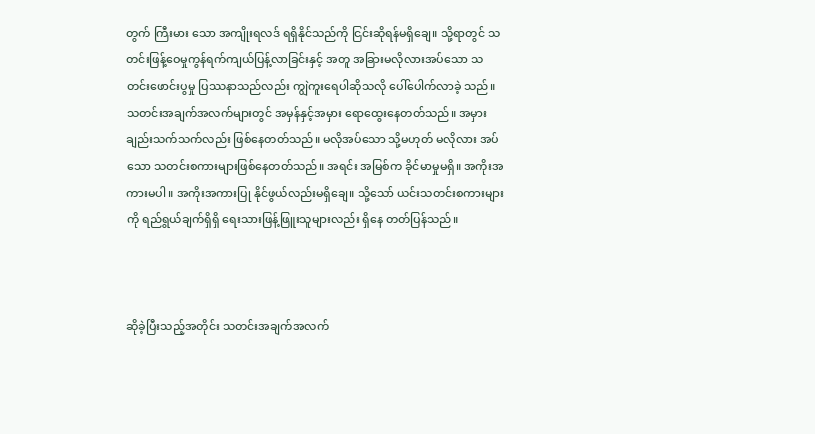တွက် ကြီးမား သော အကျိုးရလဒ် ရရှိနိုင်သည်ကို ငြင်းဆိုရန်မရှိချေ။ သို့ရာတွင် သတင်းဖြန့်ဝေမှုကွန်ရက်ကျယ်ပြန့်လာခြင်းနှင့် အတူ အခြားမလိုလားအပ်သော သတင်းဖောင်းပွမှု ပြဿနာသည်လည်း ကျွဲကူးရေပါဆိုသလို ပေါ်ပေါက်လာခဲ့ သည်။ သတင်းအချက်အလက်များတွင် အမှန်နှင့်အမှား ရောထွေးနေတတ်သည်။ အမှားချည်းသက်သက်လည်း ဖြစ်နေတတ်သည်။ မလိုအပ်သော သို့မဟုတ် မလိုလား အပ်သော သတင်းစကားများဖြစ်နေတတ်သည်။ အရင်း အမြစ်က ခိုင်မာမှုမရှိ။ အကိုးအကားမပါ။ အကိုးအကားပြု နိုင်ဖွယ်လည်းမရှိချေ။ သို့သော် ယင်းသတင်းစကားများကို ရည်ရွယ်ချက်ရှိရှိ ရေးသားဖြန့်ဖြူးသူများလည်း ရှိနေ တတ်ပြန်သည်။



ဆိုခဲ့ပြီးသည့်အတိုင်း သတင်းအချက်အလက်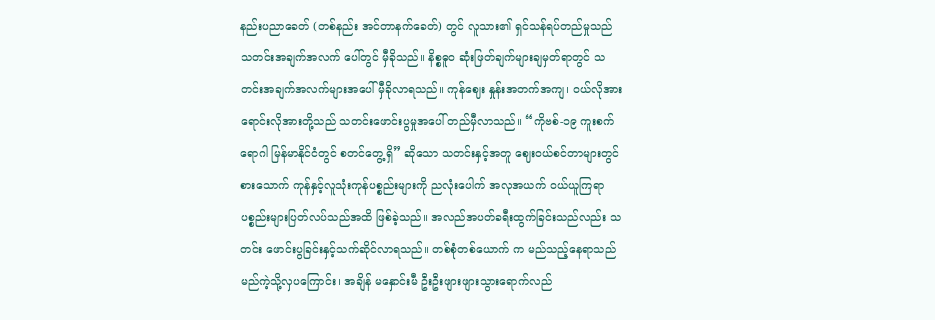နည်းပညာခေတ် (တစ်နည်း အင်တာနက်ခေတ်) တွင် လူသား၏ ရှင်သန်ရပ်တည်မှုသည် သတင်းအချက်အလက် ပေါ်တွင် မှီခိုသည်။ နိစ္စဓူဝ ဆုံးဖြတ်ချက်များချမှတ်ရာတွင် သတင်းအချက်အလက်များအပေါ် မှီခိုလာရသည်။ ကုန်ဈေး နှုန်းအတက်အကျ၊ ဝယ်လိုအားရောင်းလိုအားတို့သည် သတင်းဖောင်းပွမှုအပေါ် တည်မှီလာသည်။ “ကိုဗစ်-၁၉ ကူးစက်ရောဂါ မြန်မာနိုင်ငံတွင် စတင်တွေ့ရှိ” ဆိုသော သတင်းနှင့်အတူ ဈေးဝယ်စင်တာများတွင် စားသောက် ကုန်နှင့်လူသုံးကုန်ပစ္စည်းများကို ညလုံးပေါက် အလုအယက် ဝယ်ယူကြရာ ပစ္စည်းများပြတ်လပ်သည်အထိ ဖြစ်ခဲ့သည်။ အလည်အပတ်ခရီးထွက်ခြင်းသည်လည်း သတင်း ဖောင်းပွခြင်းနှင့်သက်ဆိုင်လာရသည်။ တစ်စုံတစ်ယောက် က မည်သည့်နေရာသည် မည်ကဲ့သို့လှပကြောင်း၊ အချိန် မနှောင်းမီ ဦးဦးဖျားဖျားသွားရောက်လည်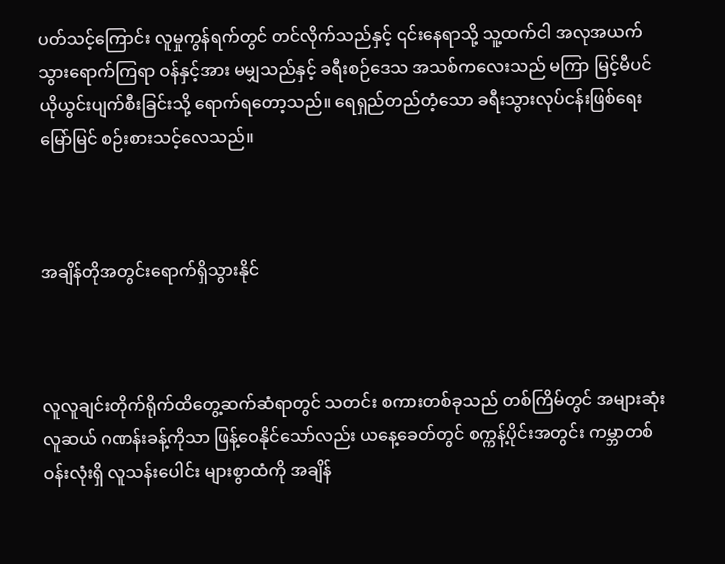ပတ်သင့်ကြောင်း လူမှုကွန်ရက်တွင် တင်လိုက်သည်နှင့် ၎င်းနေရာသို့ သူ့ထက်ငါ အလုအယက်သွားရောက်ကြရာ ဝန်နှင့်အား မမျှသည်နှင့် ခရီးစဉ်ဒေသ အသစ်ကလေးသည် မကြာ မြင့်မီပင် ယိုယွင်းပျက်စီးခြင်းသို့ ရောက်ရတော့သည်။ ရေရှည်တည်တံ့သော ခရီးသွားလုပ်ငန်းဖြစ်ရေး မြော်မြင် စဉ်းစားသင့်လေသည်။



အချိန်တိုအတွင်းရောက်ရှိသွားနိုင်



လူလူချင်းတိုက်ရိုက်ထိတွေ့ဆက်ဆံရာတွင် သတင်း စကားတစ်ခုသည် တစ်ကြိမ်တွင် အများဆုံးလူဆယ် ဂဏန်းခန့်ကိုသာ ဖြန့်ဝေနိုင်သော်လည်း ယနေ့ခေတ်တွင် စက္ကန့်ပိုင်းအတွင်း ကမ္ဘာတစ်ဝန်းလုံးရှိ လူသန်းပေါင်း များစွာထံကို အချိန်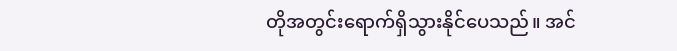တိုအတွင်းရောက်ရှိသွားနိုင်ပေသည်။ အင်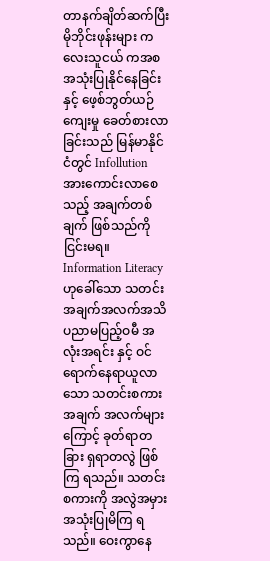တာနက်ချိတ်ဆက်ပြီး မိုဘိုင်းဖုန်းများ ကလေးသူငယ် ကအစ အသုံးပြုနိုင်နေခြင်းနှင့် ဖေ့စ်ဘွတ်ယဉ်ကျေးမှု ခေတ်စားလာခြင်းသည် မြန်မာနိုင်ငံတွင် Infollution အားကောင်းလာစေသည့် အချက်တစ်ချက် ဖြစ်သည်ကို ငြင်းမရ။ Information Literacy ဟုခေါ်သော သတင်းအချက်အလက်အသိပညာမပြည့်ဝမီ အလုံးအရင်း နှင့် ဝင်ရောက်နေရာယူလာသော သတင်းစကားအချက် အလက်များကြောင့် ခုတ်ရာတခြား ရှရာတလွဲ ဖြစ်ကြ ရသည်။ သတင်းစကားကို အလွဲအမှားအသုံးပြုမိကြ ရသည်။ ဝေးကွာနေ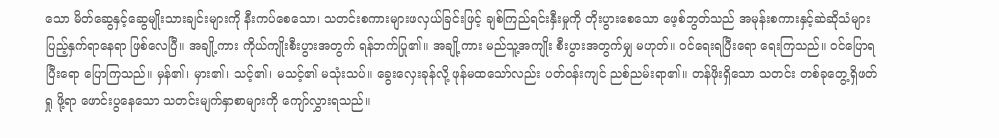သော မိတ်ဆွေနှင့်ဆွေမျိုးသားချင်းများကို နီးကပ်စေသော၊ သတင်းစကားများဖလှယ်ခြင်းဖြင့် ချစ်ကြည်ရင်းနှီးမှုကို တိုးပွားစေသော ဖေ့စ်ဘွတ်သည် အမုန်းစကားနှင့်ဆဲဆိုသံများ ပြည့်နှက်ရာနေရာ ဖြစ်လေပြီ။ အချို့ကား ကိုယ်ကျိုးစီးပွားအတွက် ရန်ဘက်ပြု၏။ အချို့ကား မည်သူ့အကျိုး စီးပွားအတွက်မျှ မဟုတ်။ ဝင်ရေးရပြီးရော ရေးကြသည်။ ဝင်ပြောရပြီးရော ပြောကြသည်။ မှန်၏၊ မှား၏၊ သင့်၏၊ မသင့်၏ မသုံးသပ်။ ခွေးလှေးခုန်လို့ ဖုန်မထသော်လည်း ပတ်ဝန်းကျင် ညစ်ညမ်းရာ၏။ တန်ဖိုးရှိသော သတင်း တစ်ခုတွေ့ရှိဖတ်ရှု ဖို့ရာ ဖောင်းပွနေသော သတင်းမျက်နှာစာများကို ကျော်လွှားရသည်။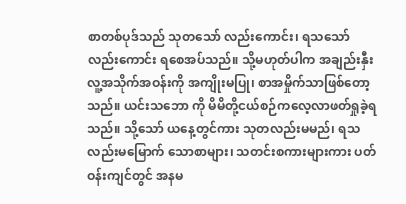စာတစ်ပုဒ်သည် သုတသော် လည်းကောင်း၊ ရသသော်လည်းကောင်း ရစေအပ်သည်။ သို့မဟုတ်ပါက အချည်းနှီး လူ့အသိုက်အဝန်းကို အကျိုးမပြု၊ စာအမှိုက်သာဖြစ်တော့သည်။ ယင်းသဘော ကို မိမိတို့ငယ်စဉ်ကလေ့လာဖတ်ရှုခဲ့ရသည်။ သို့သော် ယနေ့တွင်ကား သုတလည်းမမည်၊ ရသလည်းမမြောက် သောစာများ၊ သတင်းစကားများကား ပတ်ဝန်းကျင်တွင် အနမ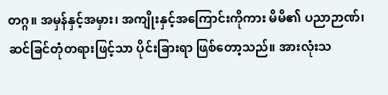တဂ္ဂ။ အမှန်နှင့်အမှား၊ အကျိုးနှင့်အကြောင်းကိုကား မိမိ၏ ပညာဉာဏ်၊ ဆင်ခြင်တုံတရားဖြင့်သာ ပိုင်းခြားရာ ဖြစ်တော့သည်။ အားလုံးသ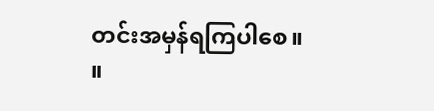တင်းအမှန်ရကြပါစေ။ ။